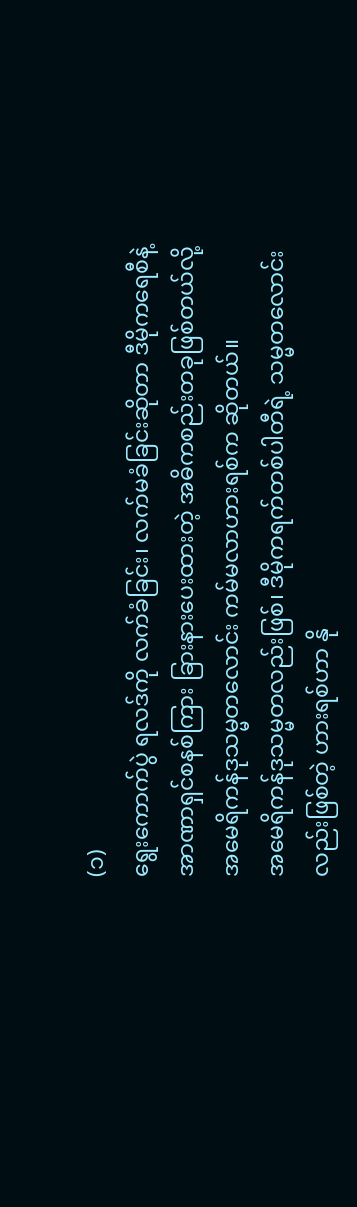(၁)
ရွေးကောက်ပွဲ ရလဒ်ကို လက်ခံခြင်း၊ လက်မခံခြင်းဆိုတာ ဒီမိုကရေစီနဲ့ အာဏာရှင်စနစ်ကြား ခြားနားပေးထားတဲ့ အဓိကစည်းတခုဖြစ်တယ်လို့ အမေရိကန်ဒုသမ္မတလောင်း ကမ်မလာဟားရစ်က ဆိုတယ်။
အမေရိကန်ဒုသမ္မတလည်းဖြစ်၊ ဒီမိုကရက်တစ်ပါတီရဲ့ သမ္မတလောင်းလည်းဖြစ်တဲ့ ဟားရစ်ဟာ နို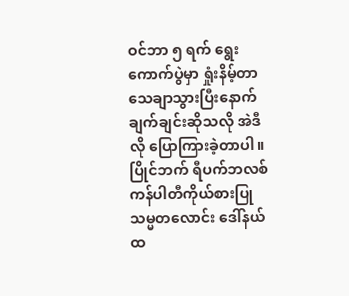ဝင်ဘာ ၅ ရက် ရွေးကောက်ပွဲမှာ ရှုံးနိမ့်တာ သေချာသွားပြီးနောက် ချက်ချင်းဆိုသလို အဲဒီလို ပြောကြားခဲ့တာပါ။ ပြိုင်ဘက် ရီပက်ဘလစ်ကန်ပါတီကိုယ်စားပြုသမ္မတလောင်း ဒေါ်နယ်ထ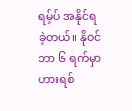ရမ့်ပ် အနိုင်ရခဲ့တယ်။ နိုဝင်ဘာ ၆ ရက်မှာ ဟားရစ်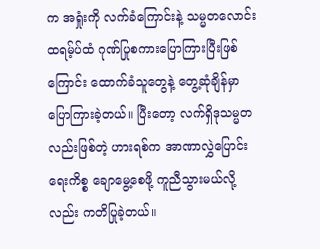က အရှုံးကို လက်ခံကြောင်းနဲ့ သမ္မတလောင်းထရမ့်ပ်ထံ ဂုဏ်ပြုစကားပြောကြားပြီးဖြစ်ကြောင်း ထောက်ခံသူတွေနဲ့ တွေ့ဆုံချိန်မှာ ပြောကြားခဲ့တယ်။ ပြီးတော့ လက်ရှိဒုသမ္မတလည်းဖြစ်တဲ့ ဟားရစ်က အာဏာလွှဲပြောင်းရေးကိစ္စ ချောမွေ့စေဖို့ ကူညီသွားမယ်လို့လည်း ကတိပြုခဲ့တယ်။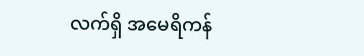လက်ရှိ အမေရိကန်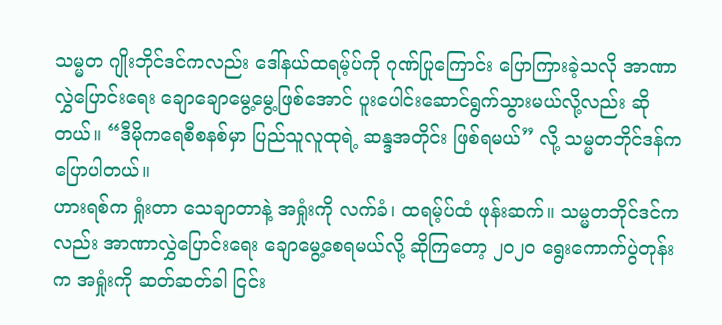သမ္မတ ဂျိုးဘိုင်ဒင်ကလည်း ဒေါ်နယ်ထရမ့်ပ်ကို ဂုဏ်ပြုကြောင်း ပြောကြားခဲ့သလို အာဏာလွှဲပြောင်းရေး ချောချောမွေ့မွေ့ဖြစ်အောင် ပူးပေါင်းဆောင်ရွက်သွားမယ်လို့လည်း ဆိုတယ်။ “ဒီမိုကရေစီစနစ်မှာ ပြည်သူလူထုရဲ့ ဆန္ဒအတိုင်း ဖြစ်ရမယ်” လို့ သမ္မတဘိုင်ဒန်က ပြောပါတယ်။
ဟားရစ်က ရှုံးတာ သေချာတာနဲ့ အရှုံးကို လက်ခံ၊ ထရမ့်ပ်ထံ ဖုန်းဆက်။ သမ္မတဘိုင်ဒင်ကလည်း အာဏာလွှဲပြောင်းရေး ချောမွေ့စေရမယ်လို့ ဆိုကြတော့ ၂၀၂၀ ရွေးကောက်ပွဲတုန်းက အရှုံးကို ဆတ်ဆတ်ခါ ငြင်း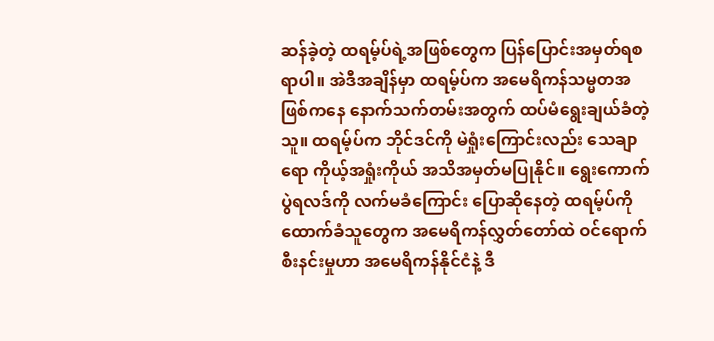ဆန်ခဲ့တဲ့ ထရမ့်ပ်ရဲ့အဖြစ်တွေက ပြန်ပြောင်းအမှတ်ရစရာပါ။ အဲဒီအချိန်မှာ ထရမ့်ပ်က အမေရိကန်သမ္မတအဖြစ်ကနေ နောက်သက်တမ်းအတွက် ထပ်မံရွေးချယ်ခံတဲ့သူ။ ထရမ့်ပ်က ဘိုင်ဒင်ကို မဲရှုံးကြောင်းလည်း သေချာရော ကိုယ့်အရှုံးကိုယ် အသိအမှတ်မပြုနိုင်။ ရွေးကောက်ပွဲရလဒ်ကို လက်မခံကြောင်း ပြောဆိုနေတဲ့ ထရမ့်ပ်ကို ထောက်ခံသူတွေက အမေရိကန်လွှတ်တော်ထဲ ဝင်ရောက်စီးနင်းမှုဟာ အမေရိကန်နိုင်ငံနဲ့ ဒီ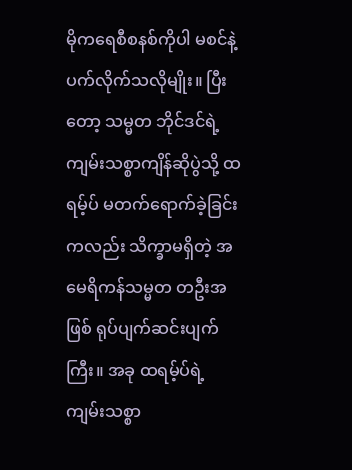မိုကရေစီစနစ်ကိုပါ မစင်နဲ့ ပက်လိုက်သလိုမျိုး။ ပြီးတော့ သမ္မတ ဘိုင်ဒင်ရဲ့ ကျမ်းသစ္စာကျိန်ဆိုပွဲသို့ ထရမ့်ပ် မတက်ရောက်ခဲ့ခြင်းကလည်း သိက္ခာမရှိတဲ့ အမေရိကန်သမ္မတ တဦးအဖြစ် ရုပ်ပျက်ဆင်းပျက်ကြီး။ အခု ထရမ့်ပ်ရဲ့ ကျမ်းသစ္စာ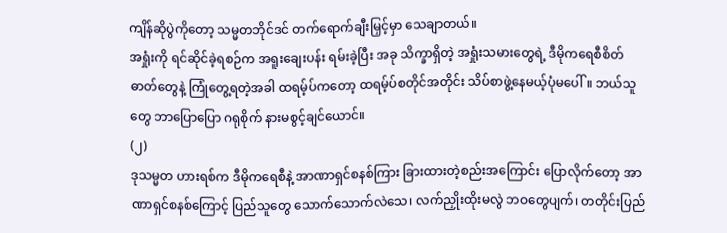ကျိန်ဆိုပွဲကိုတော့ သမ္မတဘိုင်ဒင် တက်ရောက်ချီးမြှင့်မှာ သေချာတယ်။
အရှုံးကို ရင်ဆိုင်ခဲ့ရစဉ်က အရူးချေးပန်း ရမ်းခဲ့ပြီး အခု သိက္ခာရှိတဲ့ အရှုံးသမားတွေရဲ့ ဒီမိုကရေစီစိတ်ဓာတ်တွေနဲ့ ကြုံတွေ့ရတဲ့အခါ ထရမ့်ပ်ကတော့ ထရမ့်ပ်စတိုင်အတိုင်း သိပ်စာဖွဲ့နေမယ့်ပုံမပေါ်။ ဘယ်သူတွေ ဘာပြောပြော ဂရုစိုက် နားမစွင့်ချင်ယောင်။
(၂)
ဒုသမ္မတ ဟားရစ်က ဒီမိုကရေစီနဲ့ အာဏာရှင်စနစ်ကြား ခြားထားတဲ့စည်းအကြောင်း ပြောလိုက်တော့ အာဏာရှင်စနစ်ကြောင့် ပြည်သူတွေ သောက်သောက်လဲသေ၊ လက်ညှိုးထိုးမလွဲ ဘဝတွေပျက်၊ တတိုင်းပြည်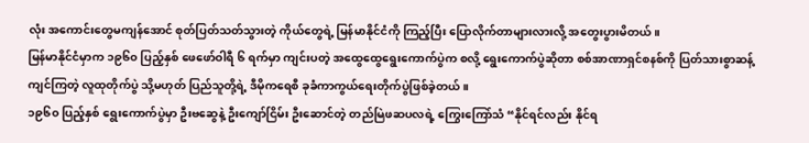လုံး အကောင်းတွေမကျန်အောင် စုတ်ပြတ်သတ်သွားတဲ့ ကိုယ်တွေရဲ့ မြန်မာနိုင်ငံကို ကြည့်ပြီး ပြောလိုက်တာများလားလို့ အတွေးပွားမိတယ်။
မြန်မာနိုင်ငံမှာက ၁၉၆၀ ပြည့်နှစ် ဖေဖော်ဝါရီ ၆ ရက်မှာ ကျင်းပတဲ့ အထွေထွေရွေးကောက်ပွဲက စလို့ ရွေးကောက်ပွဲဆိုတာ စစ်အာဏာရှင်စနစ်ကို ပြတ်သားစွာဆန့်ကျင်ကြတဲ့ လူထုတိုက်ပွဲ သို့မဟုတ် ပြည်သူတို့ရဲ့ ဒီမိုကရေစီ ခုခံကာကွယ်ရေးတိုက်ပွဲဖြစ်ခဲ့တယ်။
၁၉၆၀ ပြည့်နှစ် ရွေးကောက်ပွဲမှာ ဦးဗဆွေနဲ့ ဦးကျော်ငြိမ်း ဦးဆောင်တဲ့ တည်မြဲဖဆပလရဲ့ ကြွေးကြော်သံ “နိုင်ရင်လည်း နိုင်ရ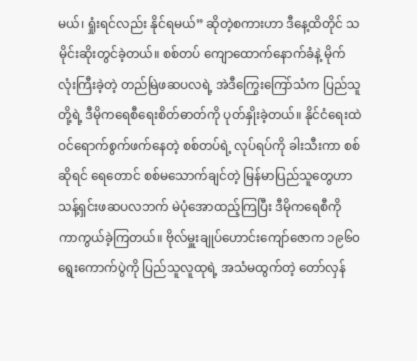မယ်၊ ရှုံးရင်လည်း နိုင်ရမယ်” ဆိုတဲ့စကားဟာ ဒီနေ့ထိတိုင် သမိုင်းဆိုးတွင်ခဲ့တယ်။ စစ်တပ် ကျောထောက်နောက်ခံနဲ့ မိုက်လုံးကြီးခဲ့တဲ့ တည်မြဲဖဆပလရဲ့ အဲဒီကြွေးကြော်သံက ပြည်သူတို့ရဲ့ ဒီမိုကရေစီရေးစိတ်ဓာတ်ကို ပုတ်နှိုးခဲ့တယ်။ နိုင်ငံရေးထဲ ဝင်ရောက်စွက်ဖက်နေတဲ့ စစ်တပ်ရဲ့ လုပ်ရပ်ကို ခါးသီးကာ စစ်ဆိုရင် ရေတောင် စစ်မသောက်ချင်တဲ့ မြန်မာပြည်သူတွေဟာ သန့်ရှင်းဖဆပလဘက် မဲပုံအောထည့်ကြပြီး ဒီမိုကရေစီကို ကာကွယ်ခဲ့ကြတယ်။ ဗိုလ်မှူးချုပ်ဟောင်းကျော်ဇောက ၁၉၆၀ ရွေးကောက်ပွဲကို ပြည်သူလူထုရဲ့ အသံမထွက်တဲ့ တော်လှန်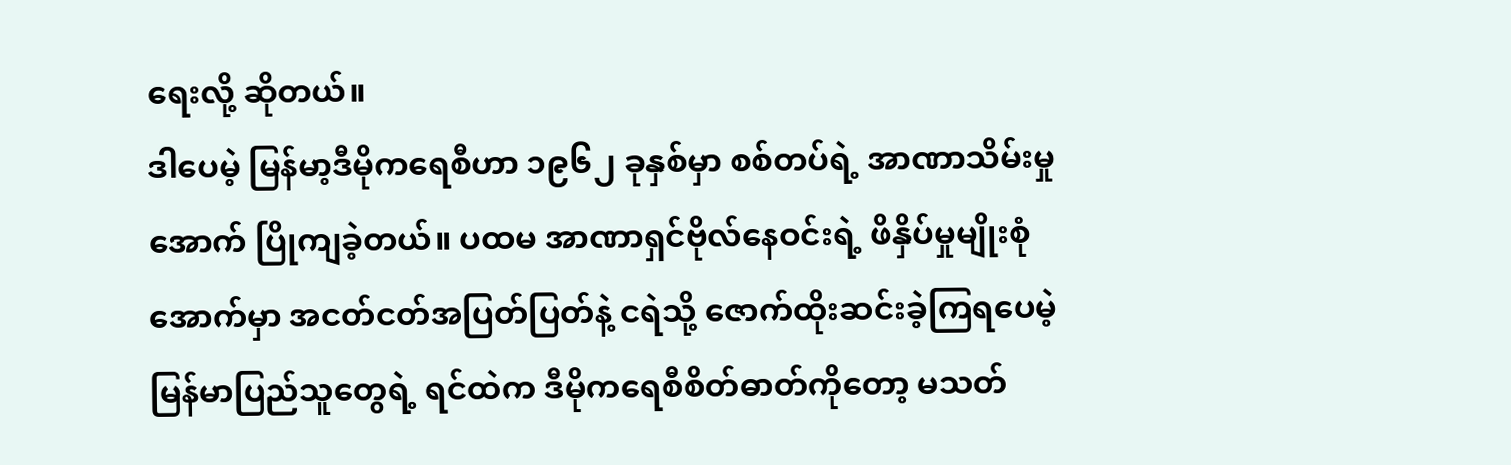ရေးလို့ ဆိုတယ်။
ဒါပေမဲ့ မြန်မာ့ဒီမိုကရေစီဟာ ၁၉၆၂ ခုနှစ်မှာ စစ်တပ်ရဲ့ အာဏာသိမ်းမှုအောက် ပြိုကျခဲ့တယ်။ ပထမ အာဏာရှင်ဗိုလ်နေဝင်းရဲ့ ဖိနှိပ်မှုမျိုးစုံအောက်မှာ အငတ်ငတ်အပြတ်ပြတ်နဲ့ ငရဲသို့ ဇောက်ထိုးဆင်းခဲ့ကြရပေမဲ့ မြန်မာပြည်သူတွေရဲ့ ရင်ထဲက ဒီမိုကရေစီစိတ်ဓာတ်ကိုတော့ မသတ်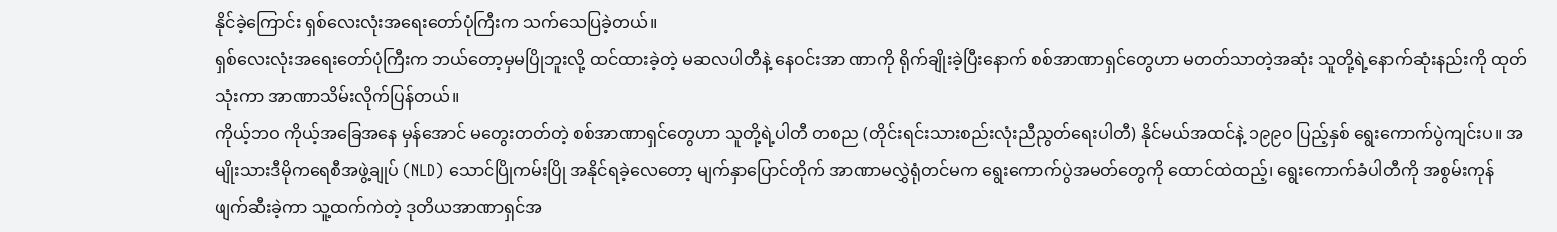နိုင်ခဲ့ကြောင်း ရှစ်လေးလုံးအရေးတော်ပုံကြီးက သက်သေပြခဲ့တယ်။
ရှစ်လေးလုံးအရေးတော်ပုံကြီးက ဘယ်တော့မှမပြိုဘူးလို့ ထင်ထားခဲ့တဲ့ မဆလပါတီနဲ့ နေဝင်းအာ ဏာကို ရိုက်ချိုးခဲ့ပြီးနောက် စစ်အာဏာရှင်တွေဟာ မတတ်သာတဲ့အဆုံး သူတို့ရဲ့နောက်ဆုံးနည်းကို ထုတ်သုံးကာ အာဏာသိမ်းလိုက်ပြန်တယ်။
ကိုယ့်ဘဝ ကိုယ့်အခြေအနေ မှန်အောင် မတွေးတတ်တဲ့ စစ်အာဏာရှင်တွေဟာ သူတို့ရဲ့ပါတီ တစည (တိုင်းရင်းသားစည်းလုံးညီညွတ်ရေးပါတီ) နိုင်မယ်အထင်နဲ့ ၁၉၉၀ ပြည့်နှစ် ရွေးကောက်ပွဲကျင်းပ။ အမျိုးသားဒီမိုကရေစီအဖွဲ့ချုပ် (NLD) သောင်ပြိုကမ်းပြို အနိုင်ရခဲ့လေတော့ မျက်နှာပြောင်တိုက် အာဏာမလွှဲရုံတင်မက ရွေးကောက်ပွဲအမတ်တွေကို ထောင်ထဲထည့်၊ ရွေးကောက်ခံပါတီကို အစွမ်းကုန်ဖျက်ဆီးခဲ့ကာ သူ့ထက်ကဲတဲ့ ဒုတိယအာဏာရှင်အ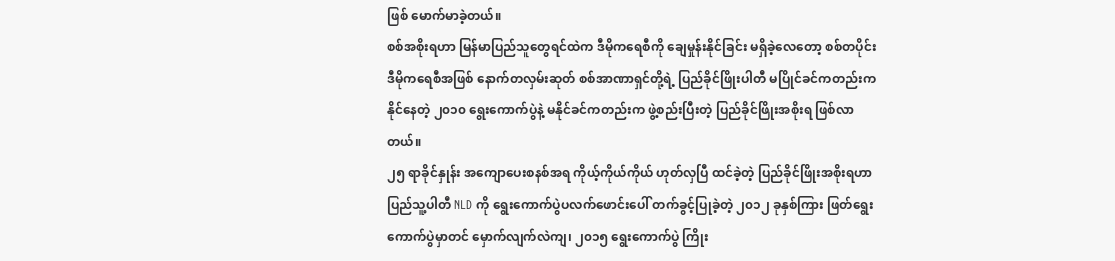ဖြစ် မောက်မာခဲ့တယ်။
စစ်အစိုးရဟာ မြန်မာပြည်သူတွေရင်ထဲက ဒီမိုကရေစီကို ချေမှုန်းနိုင်ခြင်း မရှိခဲ့လေတော့ စစ်တပိုင်း ဒီမိုကရေစီအဖြစ် နောက်တလှမ်းဆုတ် စစ်အာဏာရှင်တို့ရဲ့ ပြည်ခိုင်ဖြိုးပါတီ မပြိုင်ခင်ကတည်းက နိုင်နေတဲ့ ၂၀၁၀ ရွေးကောက်ပွဲနဲ့ မနိုင်ခင်ကတည်းက ဖွဲ့စည်းပြီးတဲ့ ပြည်ခိုင်ဖြိုးအစိုးရ ဖြစ်လာတယ်။
၂၅ ရာခိုင်နှုန်း အကျောပေးစနစ်အရ ကိုယ့်ကိုယ်ကိုယ် ဟုတ်လှပြီ ထင်ခဲ့တဲ့ ပြည်ခိုင်ဖြိုးအစိုးရဟာ ပြည်သူ့ပါတီ NLD ကို ရွေးကောက်ပွဲပလက်ဖောင်းပေါ် တက်ခွင့်ပြုခဲ့တဲ့ ၂၀၁၂ ခုနှစ်ကြား ဖြတ်ရွေးကောက်ပွဲမှာတင် မှောက်လျက်လဲကျ၊ ၂၀၁၅ ရွေးကောက်ပွဲ ကြိုး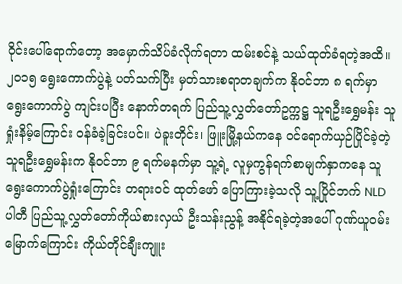ဝိုင်းပေါ်ရောက်တော့ အမှောက်သိပ်ခံလိုက်ရတာ ထမ်းစင်နဲ့ သယ်ထုတ်ခံရတဲ့အထိ။
၂၀၁၅ ရွေးကောက်ပွဲနဲ့ ပတ်သက်ပြီး မှတ်သားစရာတချက်က နိုဝင်ဘာ ၈ ရက်မှာ ရွေးကောက်ပွဲ ကျင်းပပြီး နောက်တရက် ပြည်သူ့လွှတ်တော်ဥက္ကဋ္ဌ သူရဦးရွှေမန်း သူ ရှုံးနိမ့်ကြောင်း ဝန်ခံခဲ့ခြင်းပင်။ ပဲခူးတိုင်း၊ ဖြူးမြို့နယ်ကနေ ဝင်ရောက်ယှဉ်ပြိုင်ခဲ့တဲ့ သူရဦးရွှေမန်းက နိုဝင်ဘာ ၉ ရက်မနက်မှာ သူ့ရဲ့ လူမှကွန်ရက်စာမျက်နှာကနေ သူ ရွေးကောက်ပွဲရှုံးကြောင်း တရားဝင် ထုတ်ဖော် ပြောကြားခဲ့သလို သူ့ပြိုင်ဘက် NLD ပါတီ ပြည်သူ့လွှတ်တော်ကိုယ်စားလှယ် ဦးသန်းညွန့် အနိုင်ရခဲ့တဲ့အပေါ် ဂုဏ်ယူဝမ်းမြောက်ကြောင်း ကိုယ်တိုင်ချီးကျူး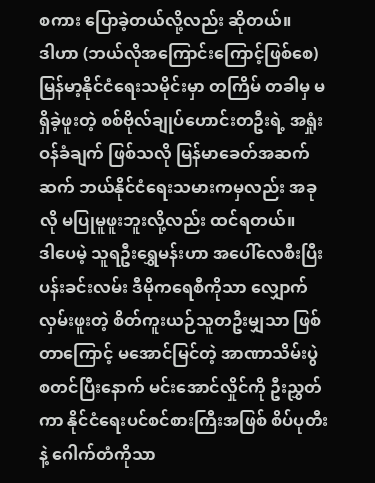စကား ပြောခဲ့တယ်လို့လည်း ဆိုတယ်။
ဒါဟာ (ဘယ်လိုအကြောင်းကြောင့်ဖြစ်စေ) မြန်မာ့နိုင်ငံရေးသမိုင်းမှာ တကြိမ် တခါမှ မရှိခဲ့ဖူးတဲ့ စစ်ဗိုလ်ချုပ်ဟောင်းတဦးရဲ့ အရှုံး ဝန်ခံချက် ဖြစ်သလို မြန်မာခေတ်အဆက်ဆက် ဘယ်နိုင်ငံရေးသမားကမှလည်း အခုလို မပြုမူဖူးဘူးလို့လည်း ထင်ရတယ်။
ဒါပေမဲ့ သူရဦးရွှေမန်းဟာ အပေါ်လေစီးပြီး ပန်းခင်းလမ်း ဒီမိုကရေစီကိုသာ လျှောက်လှမ်းဖူးတဲ့ စိတ်ကူးယဉ်သူတဦးမျှသာ ဖြစ်တာကြောင့် မအောင်မြင်တဲ့ အာဏာသိမ်းပွဲ စတင်ပြီးနောက် မင်းအောင်လှိုင်ကို ဦးညွှတ်ကာ နိုင်ငံရေးပင်စင်စားကြီးအဖြစ် စိပ်ပုတီးနဲ့ ဂေါက်တံကိုသာ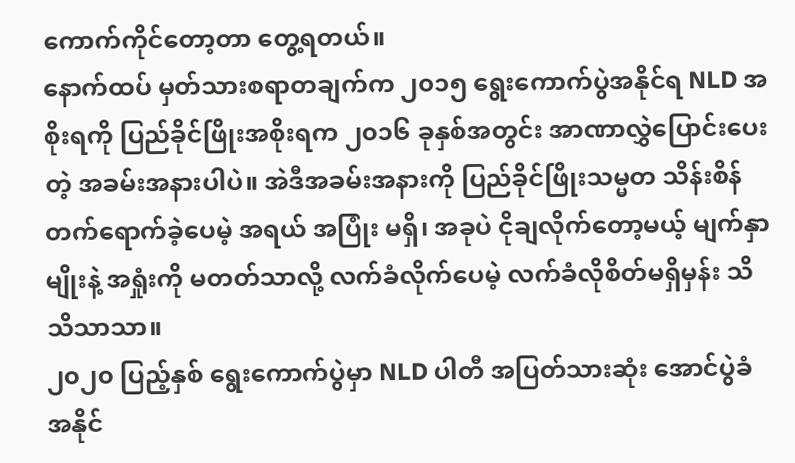ကောက်ကိုင်တော့တာ တွေ့ရတယ်။
နောက်ထပ် မှတ်သားစရာတချက်က ၂၀၁၅ ရွေးကောက်ပွဲအနိုင်ရ NLD အစိုးရကို ပြည်ခိုင်ဖြိုးအစိုးရက ၂၀၁၆ ခုနှစ်အတွင်း အာဏာလွှဲပြောင်းပေးတဲ့ အခမ်းအနားပါပဲ။ အဲဒီအခမ်းအနားကို ပြည်ခိုင်ဖြိုးသမ္မတ သိန်းစိန် တက်ရောက်ခဲ့ပေမဲ့ အရယ် အပြုံး မရှိ၊ အခုပဲ ငိုချလိုက်တော့မယ့် မျက်နှာမျိုးနဲ့ အရှုံးကို မတတ်သာလို့ လက်ခံလိုက်ပေမဲ့ လက်ခံလိုစိတ်မရှိမှန်း သိသိသာသာ။
၂၀၂၀ ပြည့်နှစ် ရွေးကောက်ပွဲမှာ NLD ပါတီ အပြတ်သားဆုံး အောင်ပွဲခံ အနိုင်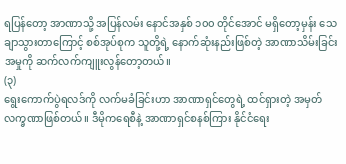ရပြန်တော့ အာဏာသို့ အပြန်လမ်း နောင်အနှစ် ၁၀၀ တိုင်အောင် မရှိတော့မှန်း သေချာသွားတာကြောင့် စစ်အုပ်စုက သူတို့ရဲ့ နောက်ဆုံးနည်းဖြစ်တဲ့ အာဏာသိမ်းခြင်းအမှုကို ဆက်လက်ကျူးလွန်တော့တယ်။
(၃)
ရွေးကောက်ပွဲရလဒ်ကို လက်မခံခြင်းဟာ အာဏာရှင်တွေရဲ့ ထင်ရှားတဲ့ အမှတ်လက္ခဏာဖြစ်တယ်။ ဒီမိုကရေစီနဲ့ အာဏာရှင်စနစ်ကြား နိုင်ငံရေး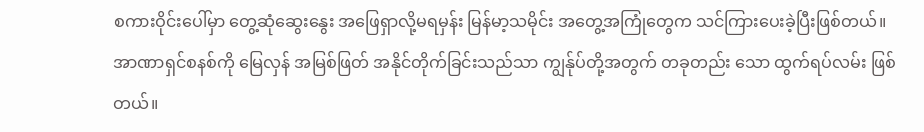စကားဝိုင်းပေါ်မှာ တွေ့ဆုံဆွေးနွေး အဖြေရှာလို့မရမှန်း မြန်မာ့သမိုင်း အတွေ့အကြုံတွေက သင်ကြားပေးခဲ့ပြီးဖြစ်တယ်။
အာဏာရှင်စနစ်ကို မြေလှန် အမြစ်ဖြတ် အနိုင်တိုက်ခြင်းသည်သာ ကျွန်ုပ်တို့အတွက် တခုတည်း သော ထွက်ရပ်လမ်း ဖြစ်တယ်။